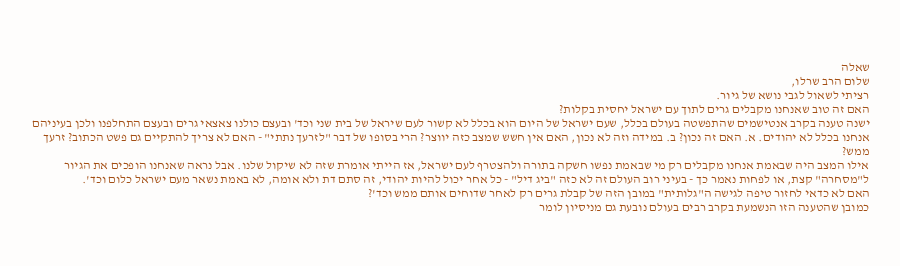שאלה
שלום הרב שרלו,
רציתי לשאול לגבי נושא של גיור.
האם זה טוב שאנחנו מקבלים גרים לתוך עם ישראל יחסית בקלות?
ישנה טענה בקרב אנטישמים שהתפשטה בעולם בכלל, שעם ישראל של היום הוא בכלל לא קשור לעם שיראל של בית שני וכד' ובעצם כולנו צאצאי גרים ובעצם התחלפנו ולכן בעיניהם אנחנו בכלל לא יהודים. א. האם זה נכון? ב. במידה וזה לא נכון, האם אין חשש שמצב כזה יווצר? הרי בסופו של דבר "לזרעך נתתי" - האם לא צריך להתקיים גם פשט הכתוב? זרעך ממש?
אילו המצב היה שבאמת אנחנו מקבלים רק מי שבאמת נפשו חשקה בתורה ולהצטרף לעם ישראל, אז הייתי אומרת שזה לא שיקול שלנו. אבל נראה שאנחנו הופכים את הגיור ל"מסחרה" קצת, או לפחות נאמר כך - בעיני רוב העולם זה לא כזה "ביג דיל" - כל אחר יכול להיות יהודי, זה סתם דת ולא אומה, לא באמת נשאר מעם ישראל כלום וכד'.
האם לא כדאי לחזור טיפה לגישה ה"גלותית" במובן הזה של קבלת גרים רק לאחר שדוחים אותם ממש וכד'?
כמובן שהטענה הזו הנשמעת בקרב רבים בעולם נובעת גם מניסיון לומר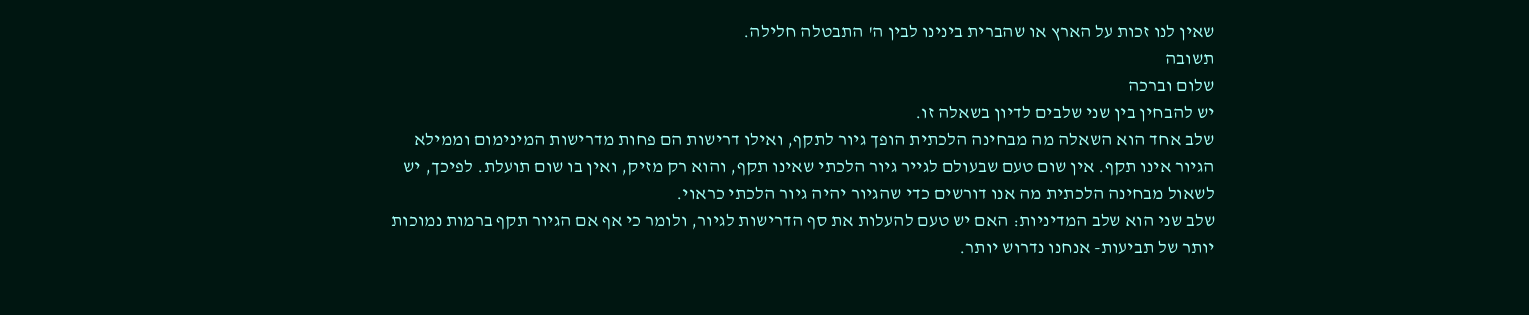שאין לנו זכות על הארץ או שהברית בינינו לבין ה' התבטלה חלילה.
תשובה
שלום וברכה
יש להבחין בין שני שלבים לדיון בשאלה זו.
שלב אחד הוא השאלה מה מבחינה הלכתית הופך גיור לתקף, ואילו דרישות הם פחות מדרישות המינימום וממילא הגיור אינו תקף. אין שום טעם שבעולם לגייר גיור הלכתי שאינו תקף, והוא רק מזיק, ואין בו שום תועלת. לפיכך, יש לשאול מבחינה הלכתית מה אנו דורשים כדי שהגיור יהיה גיור הלכתי כראוי.
שלב שני הוא שלב המדיניות: האם יש טעם להעלות את סף הדרישות לגיור, ולומר כי אף אם הגיור תקף ברמות נמוכות יותר של תביעות- אנחנו נדרוש יותר.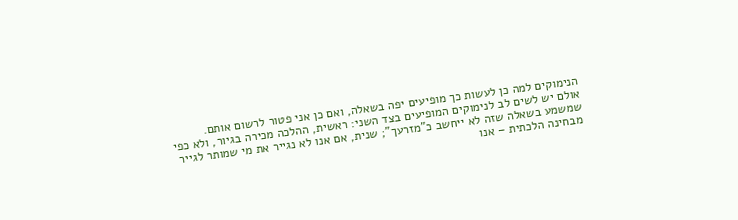הנימוקים למה כן לעשות כך מופיעים יפה בשאלה, ואם כן אני פטור לרשום אותם.
אולם יש לשים לב לנימוקים המופיעים בצד השני: ראשית, ההלכה מכירה בגיור, ולא כפי שמשמע בשאלה שזה לא ייחשב כ"מזרעך"; שנית, אם אנו לא נגייר את מי שמותר לגייר מבחינה הלכתית – אנו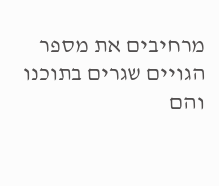מרחיבים את מספר הגויים שגרים בתוכנו והם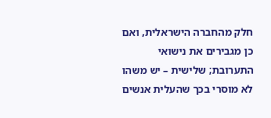חלק מהחברה הישראלית, ואם כן מגבירים את נישואי התערובת; שלישית – יש משהו לא מוסרי בכך שהעלית אנשים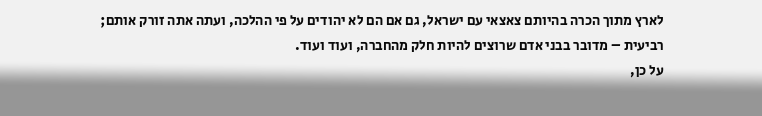לארץ מתוך הכרה בהיותם צאצאי עם ישראל, גם אם הם לא יהודים על פי ההלכה, ועתה אתה זורק אותם; רביעית – מדובר בבני אדם שרוצים להיות חלק מהחברה, ועוד ועוד.
על כן,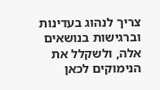צריך לנהוג בעדינות וברגישות בנושאים אלה, ולשקלל את הנימוקים לכאן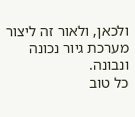ולכאן, ולאור זה ליצור מערכת גיור נכונה ונבונה.
כל טוב